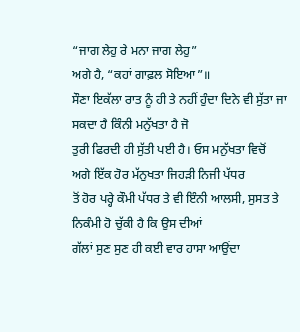“ਜਾਗ ਲੇਹੁ ਰੇ ਮਨਾ ਜਾਗ ਲੇਹੁ”
ਅਗੇ ਹੈ, “ਕਹਾਂ ਗਾਫ਼ਲ ਸੋਇਆ”॥
ਸੌਣਾ ਇਕੱਲਾ ਰਾਤ ਨੂੰ ਹੀ ਤੇ ਨਹੀਂ ਹੁੰਦਾ ਦਿਨੇ ਵੀ ਸੁੱਤਾ ਜਾ ਸਕਦਾ ਹੈ ਕਿੰਨੀ ਮਨੁੱਖਤਾ ਹੈ ਜੋ
ਤੁਰੀ ਫਿਰਦੀ ਹੀ ਸੁੱਤੀ ਪਈ ਹੈ। ਓਸ ਮਨੁੱਖਤਾ ਵਿਚੋਂ ਅਗੇ ਇੱਕ ਹੋਰ ਮੱਨੁਖਤਾ ਜਿਹੜੀ ਨਿਜੀ ਪੱਧਰ
ਤੋਂ ਹੋਰ ਪਰ੍ਹੇ ਕੌਮੀ ਪੱਧਰ ਤੇ ਵੀ ਇੰਨੀ ਆਲਸੀ, ਸੁਸਤ ਤੇ ਨਿਕੰਮੀ ਹੋ ਚੁੱਕੀ ਹੈ ਕਿ ਉਸ ਦੀਆਂ
ਗੱਲਾਂ ਸੁਣ ਸੁਣ ਹੀ ਕਈ ਵਾਰ ਹਾਸਾ ਆਉਂਦਾ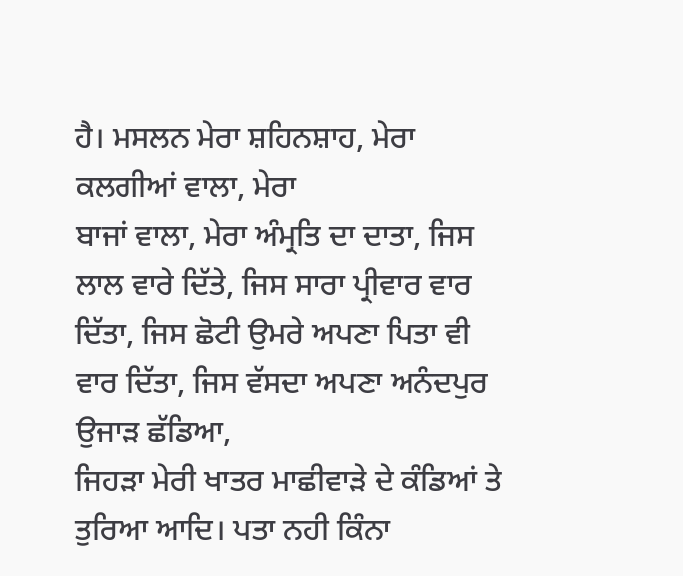ਹੈ। ਮਸਲਨ ਮੇਰਾ ਸ਼ਹਿਨਸ਼ਾਹ, ਮੇਰਾ ਕਲਗੀਆਂ ਵਾਲਾ, ਮੇਰਾ
ਬਾਜਾਂ ਵਾਲਾ, ਮੇਰਾ ਅੰਮ੍ਰਤਿ ਦਾ ਦਾਤਾ, ਜਿਸ ਲਾਲ ਵਾਰੇ ਦਿੱਤੇ, ਜਿਸ ਸਾਰਾ ਪ੍ਰੀਵਾਰ ਵਾਰ
ਦਿੱਤਾ, ਜਿਸ ਛੋਟੀ ਉਮਰੇ ਅਪਣਾ ਪਿਤਾ ਵੀ ਵਾਰ ਦਿੱਤਾ, ਜਿਸ ਵੱਸਦਾ ਅਪਣਾ ਅਨੰਦਪੁਰ ਉਜਾੜ ਛੱਡਿਆ,
ਜਿਹੜਾ ਮੇਰੀ ਖਾਤਰ ਮਾਛੀਵਾੜੇ ਦੇ ਕੰਡਿਆਂ ਤੇ ਤੁਰਿਆ ਆਦਿ। ਪਤਾ ਨਹੀ ਕਿੰਨਾ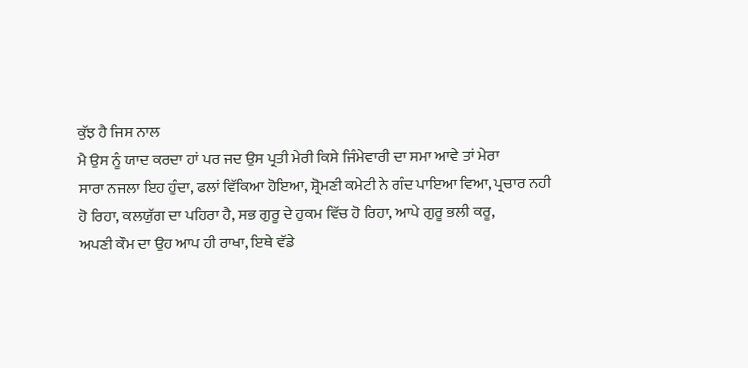ਕੁੱਝ ਹੈ ਜਿਸ ਨਾਲ
ਮੈ ਉਸ ਨੂੰ ਯਾਦ ਕਰਦਾ ਹਾਂ ਪਰ ਜਦ ਉਸ ਪ੍ਰਤੀ ਮੇਰੀ ਕਿਸੇ ਜਿੰਮੇਵਾਰੀ ਦਾ ਸਮਾ ਆਵੇ ਤਾਂ ਮੇਰਾ
ਸਾਰਾ ਨਜਲਾ ਇਹ ਹੁੰਦਾ, ਫਲਾਂ ਵਿੱਕਿਆ ਹੋਇਆ, ਸ਼੍ਰੋਮਣੀ ਕਮੇਟੀ ਨੇ ਗੰਦ ਪਾਇਆ ਵਿਆ, ਪ੍ਰਚਾਰ ਨਹੀ
ਹੋ ਰਿਹਾ, ਕਲਯੁੱਗ ਦਾ ਪਹਿਰਾ ਹੈ, ਸਭ ਗੁਰੂ ਦੇ ਹੁਕਮ ਵਿੱਚ ਹੋ ਰਿਹਾ, ਆਪੇ ਗੁਰੂ ਭਲੀ ਕਰੂ,
ਅਪਣੀ ਕੌਮ ਦਾ ਉਹ ਆਪ ਹੀ ਰਾਖਾ, ਇਥੇ ਵੱਡੇ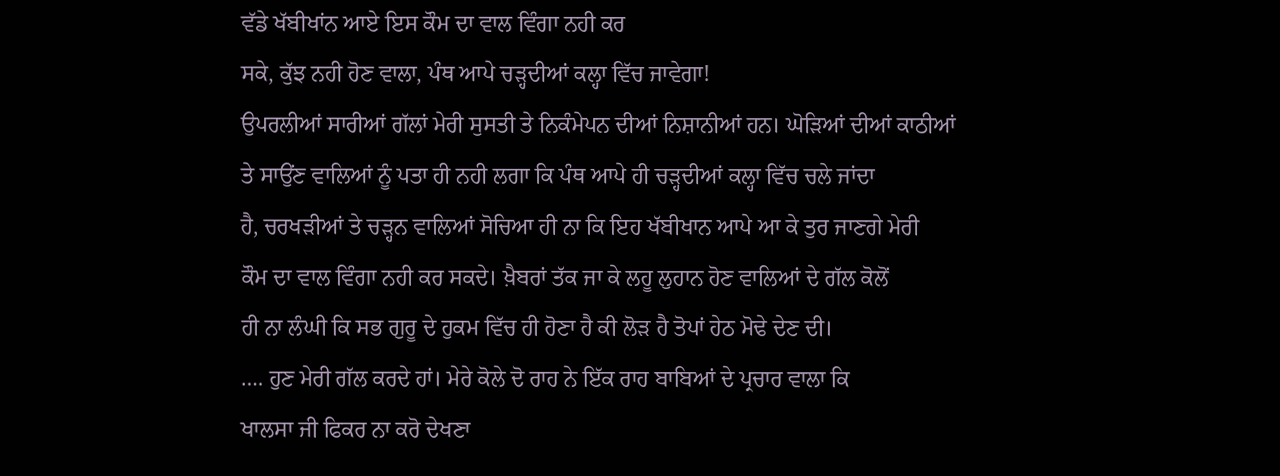ਵੱਡੇ ਖੱਬੀਖਾਂਨ ਆਏ ਇਸ ਕੌਮ ਦਾ ਵਾਲ ਵਿੰਗਾ ਨਹੀ ਕਰ
ਸਕੇ, ਕੁੱਝ ਨਹੀ ਹੋਣ ਵਾਲਾ, ਪੰਥ ਆਪੇ ਚੜ੍ਹਦੀਆਂ ਕਲ੍ਹਾ ਵਿੱਚ ਜਾਵੇਗਾ!
ਉਪਰਲੀਆਂ ਸਾਰੀਆਂ ਗੱਲਾਂ ਮੇਰੀ ਸੁਸਤੀ ਤੇ ਨਿਕੰਮੇਪਨ ਦੀਆਂ ਨਿਸ਼ਾਨੀਆਂ ਹਨ। ਘੋੜਿਆਂ ਦੀਆਂ ਕਾਠੀਆਂ
ਤੇ ਸਾਉਂਣ ਵਾਲਿਆਂ ਨੂੰ ਪਤਾ ਹੀ ਨਹੀ ਲਗਾ ਕਿ ਪੰਥ ਆਪੇ ਹੀ ਚੜ੍ਹਦੀਆਂ ਕਲ੍ਹਾ ਵਿੱਚ ਚਲੇ ਜਾਂਦਾ
ਹੈ, ਚਰਖੜੀਆਂ ਤੇ ਚੜ੍ਹਨ ਵਾਲਿਆਂ ਸੋਚਿਆ ਹੀ ਨਾ ਕਿ ਇਹ ਖੱਬੀਖਾਨ ਆਪੇ ਆ ਕੇ ਤੁਰ ਜਾਣਗੇ ਮੇਰੀ
ਕੌਮ ਦਾ ਵਾਲ ਵਿੰਗਾ ਨਹੀ ਕਰ ਸਕਦੇ। ਖ਼ੈਬਰਾਂ ਤੱਕ ਜਾ ਕੇ ਲਹੂ ਲੁਹਾਨ ਹੋਣ ਵਾਲਿਆਂ ਦੇ ਗੱਲ ਕੋਲੋਂ
ਹੀ ਨਾ ਲੰਘੀ ਕਿ ਸਭ ਗੁਰੂ ਦੇ ਹੁਕਮ ਵਿੱਚ ਹੀ ਹੋਣਾ ਹੈ ਕੀ ਲੋੜ ਹੈ ਤੋਪਾਂ ਹੇਠ ਮੋਢੇ ਦੇਣ ਦੀ।
…. ਹੁਣ ਮੇਰੀ ਗੱਲ ਕਰਦੇ ਹਾਂ। ਮੇਰੇ ਕੋਲੇ ਦੋ ਰਾਹ ਨੇ ਇੱਕ ਰਾਹ ਬਾਬਿਆਂ ਦੇ ਪ੍ਰਚਾਰ ਵਾਲਾ ਕਿ
ਖਾਲਸਾ ਜੀ ਫਿਕਰ ਨਾ ਕਰੋ ਦੇਖਣਾ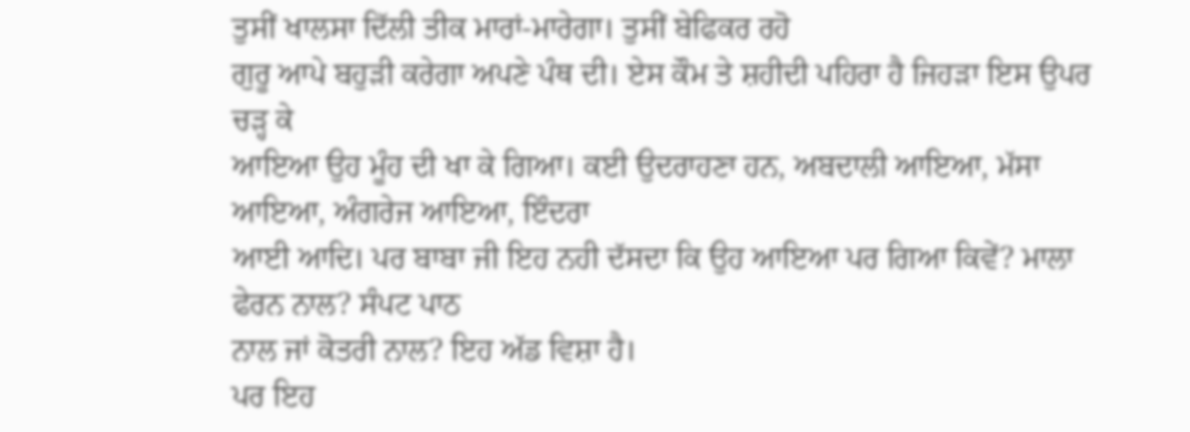ਤੁਸੀਂ ਖਾਲਸਾ ਦਿੱਲੀ ਤੀਕ ਮਾਰਾਂ-ਮਾਰੇਗਾ। ਤੁਸੀਂ ਬੇਫਿਕਰ ਰਹੋ
ਗੁਰੂ ਆਪੇ ਬਹੁੜੀ ਕਰੇਗਾ ਅਪਣੇ ਪੰਥ ਦੀ। ਏਸ ਕੌਮ ਤੇ ਸ਼ਹੀਦੀ ਪਹਿਰਾ ਹੈ ਜਿਹੜਾ ਇਸ ਉਪਰ ਚੜ੍ਹ ਕੇ
ਆਇਆ ਉਹ ਮੂੰਹ ਦੀ ਖਾ ਕੇ ਗਿਆ। ਕਈ ਉਦਰਾਹਣਾ ਹਨ, ਅਬਦਾਲੀ ਆਇਆ, ਮੱਸਾ ਆਇਆ, ਅੰਗਰੇਜ ਆਇਆ, ਇੰਦਰਾ
ਆਈ ਆਦਿ। ਪਰ ਬਾਬਾ ਜੀ ਇਹ ਨਹੀ ਦੱਸਦਾ ਕਿ ਉਹ ਆਇਆ ਪਰ ਗਿਆ ਕਿਵੇਂ? ਮਾਲਾ ਫੇਰਨ ਨਾਲ? ਸੰਪਟ ਪਾਠ
ਨਾਲ ਜਾਂ ਕੋਤਰੀ ਨਾਲ? ਇਹ ਅੱਡ ਵਿਸ਼ਾ ਹੈ।
ਪਰ ਇਹ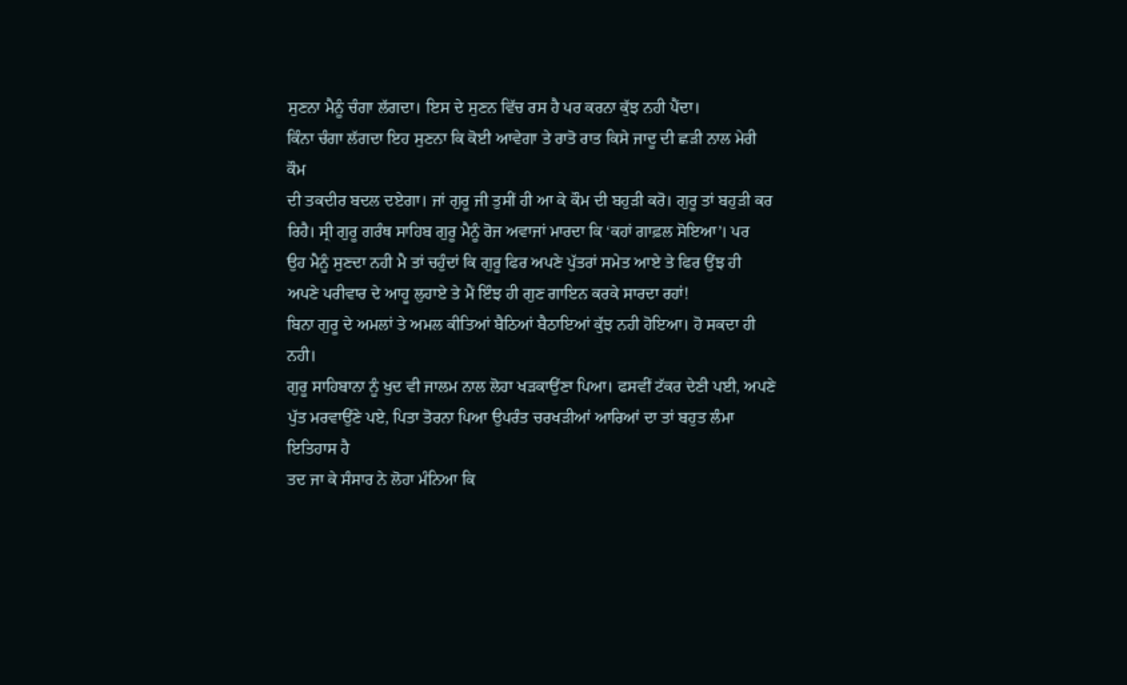ਸੁਣਨਾ ਮੈਨੂੰ ਚੰਗਾ ਲੱਗਦਾ। ਇਸ ਦੇ ਸੁਣਨ ਵਿੱਚ ਰਸ ਹੈ ਪਰ ਕਰਨਾ ਕੁੱਝ ਨਹੀ ਪੈਂਦਾ।
ਕਿੰਨਾ ਚੰਗਾ ਲੱਗਦਾ ਇਹ ਸੁਣਨਾ ਕਿ ਕੋਈ ਆਵੇਗਾ ਤੇ ਰਾਤੋ ਰਾਤ ਕਿਸੇ ਜਾਦੂ ਦੀ ਛੜੀ ਨਾਲ ਮੇਰੀ ਕੌਮ
ਦੀ ਤਕਦੀਰ ਬਦਲ ਦਏਗਾ। ਜਾਂ ਗੁਰੂ ਜੀ ਤੁਸੀਂ ਹੀ ਆ ਕੇ ਕੌਮ ਦੀ ਬਹੁੜੀ ਕਰੋ। ਗੁਰੂ ਤਾਂ ਬਹੁੜੀ ਕਰ
ਰਿਹੈ। ਸ੍ਰੀ ਗੁਰੂ ਗਰੰਥ ਸਾਹਿਬ ਗੁਰੂ ਮੈਨੂੰ ਰੋਜ ਅਵਾਜਾਂ ਮਾਰਦਾ ਕਿ ‘ਕਹਾਂ ਗਾਫ਼ਲ ਸੋਇਆ’। ਪਰ
ਉਹ ਮੈਨੂੰ ਸੁਣਦਾ ਨਹੀ ਮੈ ਤਾਂ ਚਹੁੰਦਾਂ ਕਿ ਗੁਰੂ ਫਿਰ ਅਪਣੇ ਪੁੱਤਰਾਂ ਸਮੇਤ ਆਏ ਤੇ ਫਿਰ ਉਂਝ ਹੀ
ਅਪਣੇ ਪਰੀਵਾਰ ਦੇ ਆਹੂ ਲੁਹਾਏ ਤੇ ਮੈਂ ਇੰਝ ਹੀ ਗੁਣ ਗਾਇਨ ਕਰਕੇ ਸਾਰਦਾ ਰਹਾਂ!
ਬਿਨਾ ਗੁਰੂ ਦੇ ਅਮਲਾਂ ਤੇ ਅਮਲ ਕੀਤਿਆਂ ਬੈਠਿਆਂ ਬੈਠਾਇਆਂ ਕੁੱਝ ਨਹੀ ਹੋਇਆ। ਹੋ ਸਕਦਾ ਹੀ ਨਹੀ।
ਗੁਰੂ ਸਾਹਿਬਾਨਾ ਨੂੰ ਖੁਦ ਵੀ ਜਾਲਮ ਨਾਲ ਲੋਹਾ ਖੜਕਾਉਂਣਾ ਪਿਆ। ਫਸਵੀਂ ਟੱਕਰ ਦੇਣੀ ਪਈ, ਅਪਣੇ
ਪੁੱਤ ਮਰਵਾਉਂਣੇ ਪਏ, ਪਿਤਾ ਤੋਰਨਾ ਪਿਆ ਉਪਰੰਤ ਚਰਖੜੀਆਂ ਆਰਿਆਂ ਦਾ ਤਾਂ ਬਹੁਤ ਲੰਮਾ ਇਤਿਹਾਸ ਹੈ
ਤਦ ਜਾ ਕੇ ਸੰਸਾਰ ਨੇ ਲੋਹਾ ਮੰਨਿਆ ਕਿ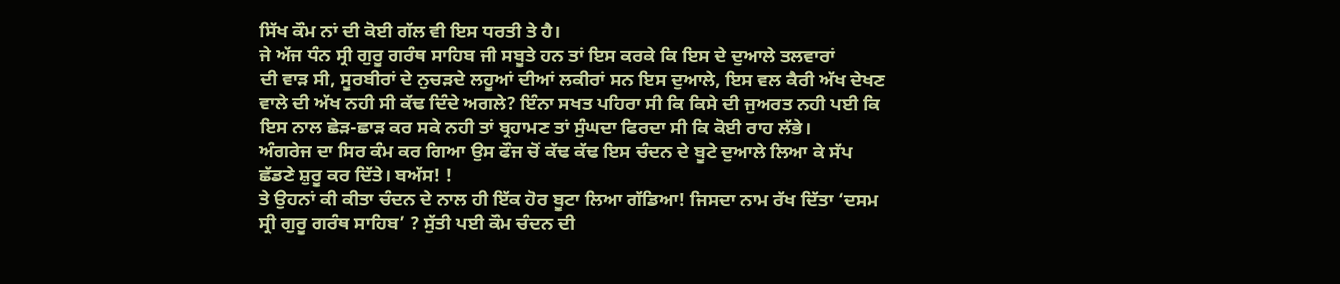ਸਿੱਖ ਕੌਮ ਨਾਂ ਦੀ ਕੋਈ ਗੱਲ ਵੀ ਇਸ ਧਰਤੀ ਤੇ ਹੈ।
ਜੇ ਅੱਜ ਧੰਨ ਸ੍ਰੀ ਗੁਰੂ ਗਰੰਥ ਸਾਹਿਬ ਜੀ ਸਬੂਤੇ ਹਨ ਤਾਂ ਇਸ ਕਰਕੇ ਕਿ ਇਸ ਦੇ ਦੁਆਲੇ ਤਲਵਾਰਾਂ
ਦੀ ਵਾੜ ਸੀ, ਸੂਰਬੀਰਾਂ ਦੇ ਨੁਚੜਦੇ ਲਹੂਆਂ ਦੀਆਂ ਲਕੀਰਾਂ ਸਨ ਇਸ ਦੁਆਲੇ, ਇਸ ਵਲ ਕੈਰੀ ਅੱਖ ਦੇਖਣ
ਵਾਲੇ ਦੀ ਅੱਖ ਨਹੀ ਸੀ ਕੱਢ ਦਿੰਦੇ ਅਗਲੇ? ਇੰਨਾ ਸਖਤ ਪਹਿਰਾ ਸੀ ਕਿ ਕਿਸੇ ਦੀ ਜੁਅਰਤ ਨਹੀ ਪਈ ਕਿ
ਇਸ ਨਾਲ ਛੇੜ-ਛਾੜ ਕਰ ਸਕੇ ਨਹੀ ਤਾਂ ਬ੍ਰਹਾਮਣ ਤਾਂ ਸੁੰਘਦਾ ਫਿਰਦਾ ਸੀ ਕਿ ਕੋਈ ਰਾਹ ਲੱਭੇ।
ਅੰਗਰੇਜ ਦਾ ਸਿਰ ਕੰਮ ਕਰ ਗਿਆ ਉਸ ਫੌਜ ਚੋਂ ਕੱਢ ਕੱਢ ਇਸ ਚੰਦਨ ਦੇ ਬੂਟੇ ਦੁਆਲੇ ਲਿਆ ਕੇ ਸੱਪ
ਛੱਡਣੇ ਸ਼ੁਰੂ ਕਰ ਦਿੱਤੇ। ਬਅੱਸ! !
ਤੇ ਉਹਨਾਂ ਕੀ ਕੀਤਾ ਚੰਦਨ ਦੇ ਨਾਲ ਹੀ ਇੱਕ ਹੋਰ ਬੂਟਾ ਲਿਆ ਗੱਡਿਆ! ਜਿਸਦਾ ਨਾਮ ਰੱਖ ਦਿੱਤਾ ‘ਦਸਮ
ਸ੍ਰੀ ਗੁਰੂ ਗਰੰਥ ਸਾਹਿਬ’ ? ਸੁੱਤੀ ਪਈ ਕੌਮ ਚੰਦਨ ਦੀ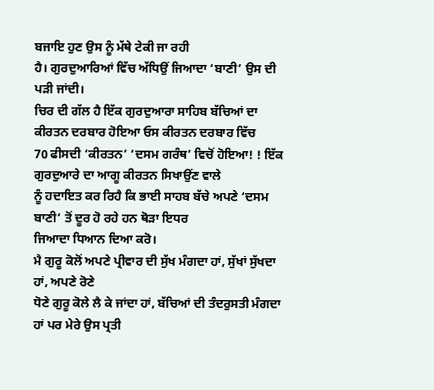ਬਜਾਇ ਹੁਣ ਉਸ ਨੂੰ ਮੱਥੇ ਟੇਕੀ ਜਾ ਰਹੀ
ਹੈ। ਗੁਰਦੁਆਰਿਆਂ ਵਿੱਚ ਅੱਧਿਉਂ ਜਿਆਦਾ ‘ਬਾਣੀ’ ਉਸ ਦੀ ਪੜੀ ਜਾਂਦੀ।
ਚਿਰ ਦੀ ਗੱਲ ਹੈ ਇੱਕ ਗੁਰਦੁਆਰਾ ਸਾਹਿਬ ਬੱਚਿਆਂ ਦਾ ਕੀਰਤਨ ਦਰਬਾਰ ਹੋਇਆ ਓਸ ਕੀਰਤਨ ਦਰਬਾਰ ਵਿੱਚ
70 ਫੀਸਦੀ ‘ਕੀਰਤਨ’ ‘ਦਸਮ ਗਰੰਥ’ ਵਿਚੋਂ ਹੋਇਆ! ! ਇੱਕ ਗੁਰਦੁਆਰੇ ਦਾ ਆਗੂ ਕੀਰਤਨ ਸਿਖਾਉਂਣ ਵਾਲੇ
ਨੂੰ ਹਦਾਇਤ ਕਰ ਰਿਹੈ ਕਿ ਭਾਈ ਸਾਹਬ ਬੱਚੇ ਅਪਣੇ ‘ਦਸਮ ਬਾਣੀ’ ਤੋਂ ਦੂਰ ਹੋ ਰਹੇ ਹਨ ਥੋੜਾ ਇਧਰ
ਜਿਆਦਾ ਧਿਆਨ ਦਿਆ ਕਰੋ।
ਮੈ ਗੁਰੂ ਕੋਲੋਂ ਅਪਣੇ ਪ੍ਰੀਵਾਰ ਦੀ ਸੁੱਖ ਮੰਗਦਾ ਹਾਂ, ਸੁੱਖਾਂ ਸੁੱਖਦਾ ਹਾਂ, ਅਪਣੇ ਰੋਣੇ
ਧੋਣੇ ਗੁਰੂ ਕੋਲੇ ਲੈ ਕੇ ਜਾਂਦਾ ਹਾਂ, ਬੱਚਿਆਂ ਦੀ ਤੰਦਰੁਸਤੀ ਮੰਗਦਾ ਹਾਂ ਪਰ ਮੇਰੇ ਉਸ ਪ੍ਰਤੀ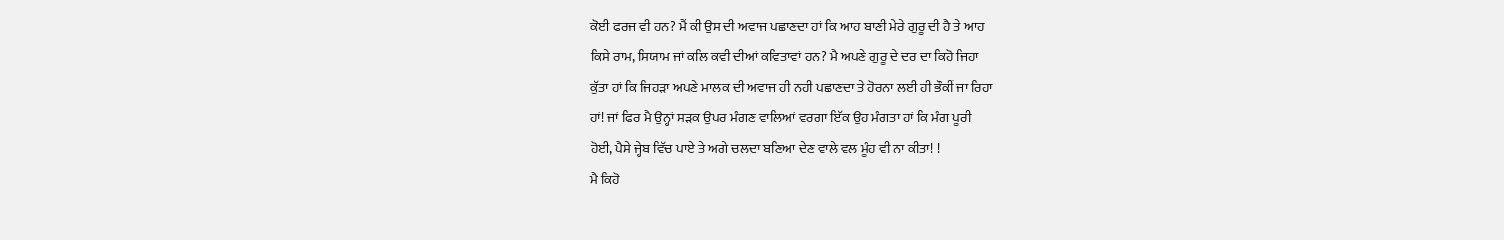ਕੋਈ ਫਰਜ ਵੀ ਹਨ? ਮੈਂ ਕੀ ਉਸ ਦੀ ਅਵਾਜ ਪਛਾਣਦਾ ਹਾਂ ਕਿ ਆਹ ਬਾਣੀ ਮੇਰੇ ਗੁਰੂ ਦੀ ਹੈ ਤੇ ਆਹ
ਕਿਸੇ ਰਾਮ, ਸਿਯਾਮ ਜਾਂ ਕਲਿ ਕਵੀ ਦੀਆਂ ਕਵਿਤਾਵਾਂ ਹਨ? ਮੈ ਅਪਣੇ ਗੁਰੂ ਦੇ ਦਰ ਦਾ ਕਿਹੋ ਜਿਹਾ
ਕੁੱਤਾ ਹਾਂ ਕਿ ਜਿਹੜਾ ਅਪਣੇ ਮਾਲਕ ਦੀ ਅਵਾਜ ਹੀ ਨਹੀ ਪਛਾਣਦਾ ਤੇ ਹੋਰਨਾ ਲਈ ਹੀ ਭੌਕੀਂ ਜਾ ਰਿਹਾ
ਹਾਂ! ਜਾਂ ਫਿਰ ਮੈ ਉਨ੍ਹਾਂ ਸੜਕ ਉਪਰ ਮੰਗਣ ਵਾਲਿਆਂ ਵਰਗਾ ਇੱਕ ਉਹ ਮੰਗਤਾ ਹਾਂ ਕਿ ਮੰਗ ਪੂਰੀ
ਹੋਈ, ਪੈਸੇ ਜ੍ਹੇਬ ਵਿੱਚ ਪਾਏ ਤੇ ਅਗੇ ਚਲਦਾ ਬਣਿਆ ਦੇਣ ਵਾਲੇ ਵਲ ਮੂੰਹ ਵੀ ਨਾ ਕੀਤਾ! !
ਮੈ ਕਿਹੋ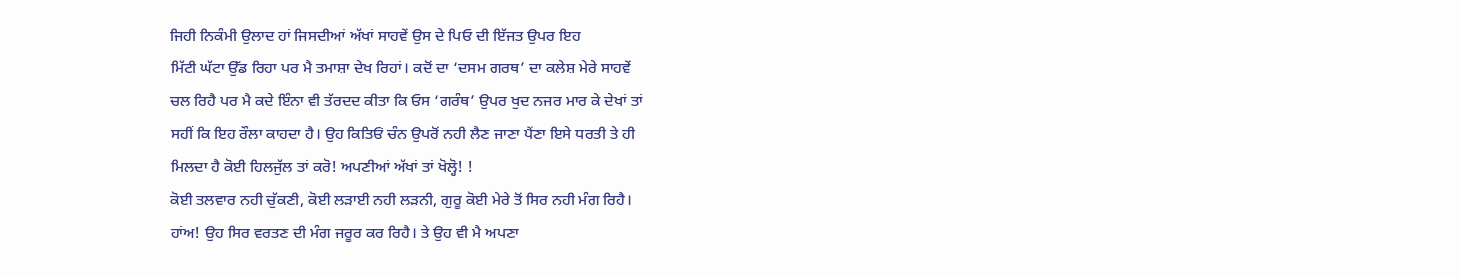ਜਿਹੀ ਨਿਕੰਮੀ ਉਲਾਦ ਹਾਂ ਜਿਸਦੀਆਂ ਅੱਖਾਂ ਸਾਹਵੇਂ ਉਸ ਦੇ ਪਿਓ ਦੀ ਇੱਜਤ ਉਪਰ ਇਹ
ਮਿੱਟੀ ਘੱਟਾ ਉੱਡ ਰਿਹਾ ਪਰ ਮੈ ਤਮਾਸ਼ਾ ਦੇਖ ਰਿਹਾਂ। ਕਦੋਂ ਦਾ ‘ਦਸਮ ਗਰਥ’ ਦਾ ਕਲੇਸ਼ ਮੇਰੇ ਸਾਹਵੇਂ
ਚਲ ਰਿਹੈ ਪਰ ਮੈ ਕਦੇ ਇੰਨਾ ਵੀ ਤੱਰਦਦ ਕੀਤਾ ਕਿ ਓਸ ‘ਗਰੰਥ’ ਉਪਰ ਖੁਦ ਨਜਰ ਮਾਰ ਕੇ ਦੇਖਾਂ ਤਾਂ
ਸਹੀਂ ਕਿ ਇਹ ਰੌਲਾ ਕਾਹਦਾ ਹੈ। ਉਹ ਕਿਤਿਓਂ ਚੰਨ ਉਪਰੋਂ ਨਹੀ ਲੈਣ ਜਾਣਾ ਪੈਂਣਾ ਇਸੇ ਧਰਤੀ ਤੇ ਹੀ
ਮਿਲਦਾ ਹੈ ਕੋਈ ਹਿਲਜੁੱਲ ਤਾਂ ਕਰੋ! ਅਪਣੀਆਂ ਅੱਖਾਂ ਤਾਂ ਖੋਲ੍ਹੋ! !
ਕੋਈ ਤਲਵਾਰ ਨਹੀ ਚੁੱਕਣੀ, ਕੋਈ ਲੜਾਈ ਨਹੀ ਲੜਨੀ, ਗੁਰੂ ਕੋਈ ਮੇਰੇ ਤੋਂ ਸਿਰ ਨਹੀ ਮੰਗ ਰਿਹੈ।
ਹਾਂਅ! ਉਹ ਸਿਰ ਵਰਤਣ ਦੀ ਮੰਗ ਜਰੂਰ ਕਰ ਰਿਹੈ। ਤੇ ਉਹ ਵੀ ਮੈ ਅਪਣਾ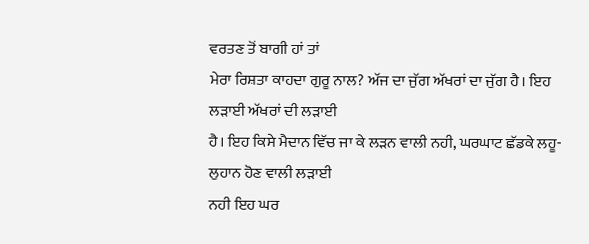ਵਰਤਣ ਤੋਂ ਬਾਗੀ ਹਾਂ ਤਾਂ
ਮੇਰਾ ਰਿਸ਼ਤਾ ਕਾਹਦਾ ਗੁਰੂ ਨਾਲ? ਅੱਜ ਦਾ ਜੁੱਗ ਅੱਖਰਾਂ ਦਾ ਜੁੱਗ ਹੈ। ਇਹ ਲੜਾਈ ਅੱਖਰਾਂ ਦੀ ਲੜਾਈ
ਹੈ। ਇਹ ਕਿਸੇ ਮੈਦਾਨ ਵਿੱਚ ਜਾ ਕੇ ਲੜਨ ਵਾਲੀ ਨਹੀ, ਘਰਘਾਟ ਛੱਡਕੇ ਲਹੂ-ਲੁਹਾਨ ਹੋਣ ਵਾਲੀ ਲੜਾਈ
ਨਹੀ ਇਹ ਘਰ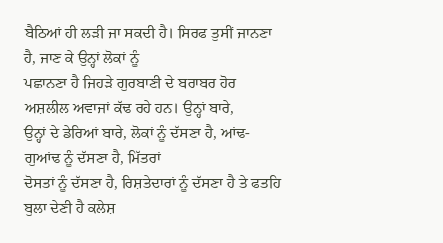ਬੈਠਿਆਂ ਹੀ ਲੜੀ ਜਾ ਸਕਦੀ ਹੈ। ਸਿਰਫ ਤੁਸੀਂ ਜਾਨਣਾ ਹੈ, ਜਾਣ ਕੇ ਉਨ੍ਹਾਂ ਲੋਕਾਂ ਨੂੰ
ਪਛਾਨਣਾ ਹੈ ਜਿਹੜੇ ਗੁਰਬਾਣੀ ਦੇ ਬਰਾਬਰ ਹੋਰ ਅਸ਼ਲੀਲ ਅਵਾਜਾਂ ਕੱਢ ਰਹੇ ਹਨ। ਉਨ੍ਹਾਂ ਬਾਰੇ,
ਉਨ੍ਹਾਂ ਦੇ ਡੇਰਿਆਂ ਬਾਰੇ, ਲੋਕਾਂ ਨੂੰ ਦੱਸਣਾ ਹੈ, ਆਂਢ-ਗੁਆਂਢ ਨੂੰ ਦੱਸਣਾ ਹੈ, ਮਿੱਤਰਾਂ
ਦੋਸਤਾਂ ਨੂੰ ਦੱਸਣਾ ਹੈ, ਰਿਸ਼ਤੇਦਾਰਾਂ ਨੂੰ ਦੱਸਣਾ ਹੈ ਤੇ ਫਤਹਿ ਬੁਲਾ ਦੇਣੀ ਹੈ ਕਲੇਸ਼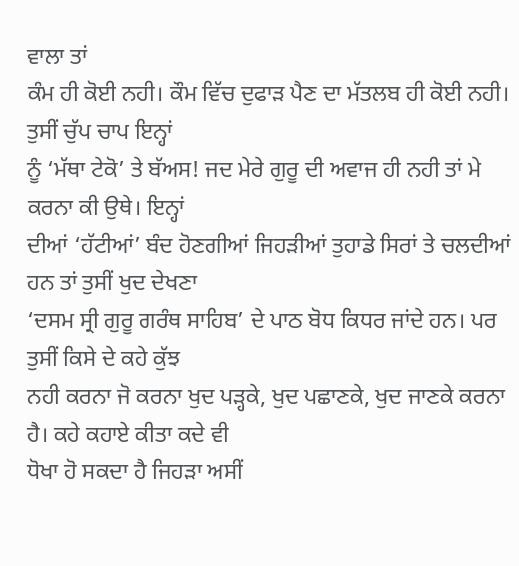ਵਾਲਾ ਤਾਂ
ਕੰਮ ਹੀ ਕੋਈ ਨਹੀ। ਕੌਮ ਵਿੱਚ ਦੁਫਾੜ ਪੈਣ ਦਾ ਮੱਤਲਬ ਹੀ ਕੋਈ ਨਹੀ। ਤੁਸੀਂ ਚੁੱਪ ਚਾਪ ਇਨ੍ਹਾਂ
ਨੂੰ ‘ਮੱਥਾ ਟੇਕੋ’ ਤੇ ਬੱਅਸ! ਜਦ ਮੇਰੇ ਗੁਰੂ ਦੀ ਅਵਾਜ ਹੀ ਨਹੀ ਤਾਂ ਮੇ ਕਰਨਾ ਕੀ ਉਥੇ। ਇਨ੍ਹਾਂ
ਦੀਆਂ ‘ਹੱਟੀਆਂ’ ਬੰਦ ਹੋਣਗੀਆਂ ਜਿਹੜੀਆਂ ਤੁਹਾਡੇ ਸਿਰਾਂ ਤੇ ਚਲਦੀਆਂ ਹਨ ਤਾਂ ਤੁਸੀਂ ਖੁਦ ਦੇਖਣਾ
‘ਦਸਮ ਸ੍ਰੀ ਗੁਰੂ ਗਰੰਥ ਸਾਹਿਬ’ ਦੇ ਪਾਠ ਬੋਧ ਕਿਧਰ ਜਾਂਦੇ ਹਨ। ਪਰ ਤੁਸੀਂ ਕਿਸੇ ਦੇ ਕਹੇ ਕੁੱਝ
ਨਹੀ ਕਰਨਾ ਜੋ ਕਰਨਾ ਖੁਦ ਪੜ੍ਹਕੇ, ਖੁਦ ਪਛਾਣਕੇ, ਖੁਦ ਜਾਣਕੇ ਕਰਨਾ ਹੈ। ਕਹੇ ਕਹਾਏ ਕੀਤਾ ਕਦੇ ਵੀ
ਧੋਖਾ ਹੋ ਸਕਦਾ ਹੈ ਜਿਹੜਾ ਅਸੀਂ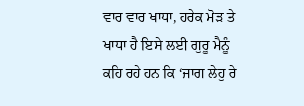ਵਾਰ ਵਾਰ ਖਾਧਾ, ਹਰੇਕ ਮੋੜ ਤੇ ਖਾਧਾ ਹੈ ਇਸੇ ਲਈ ਗੁਰੂ ਮੈਨੂੰ
ਕਹਿ ਰਹੇ ਹਨ ਕਿ ‘ਜਾਗ ਲੇਹੁ ਰੇ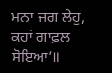ਮਨਾ ਜਗ ਲੇਹੁ, ਕਹਾਂ ਗਾਫ਼ਲ ਸੋਇਆ’॥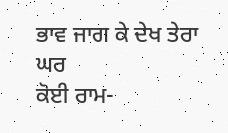ਭਾਵ ਜਾਗ ਕੇ ਦੇਖ ਤੇਰਾ ਘਰ
ਕੋਈ ਰਾਮ-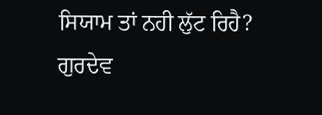ਸਿਯਾਮ ਤਾਂ ਨਹੀ ਲੁੱਟ ਰਿਹੈ?
ਗੁਰਦੇਵ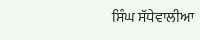ਸਿੰਘ ਸੱਧੇਵਾਲੀਆ